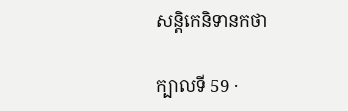សន្តិកេនិទានកថា

ក្បាលទី 59 ·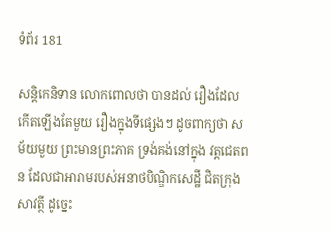ទំព័រ 181

សន្តិកេនិទាន លោកពោលថា បានដល់ រឿងដែលកើតឡើងតែមួយ រឿងក្នុងទីផ្សេងៗ ដូចពាក្យថា សម័យមួយ ព្រះមានព្រះភាគ ទ្រង់គង់នៅក្នុង វត្តជេតពន ដែលជាអារាមរបស់អនាថបិណ្ឌិកសេដ្ឋី ជិតក្រុងសាវត្ថី ដូច្នេះ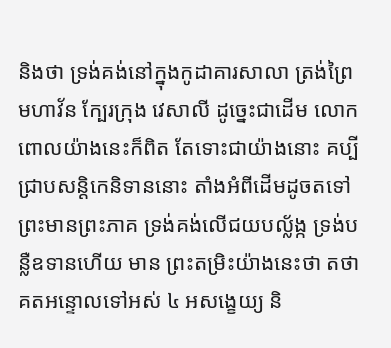និងថា ទ្រង់គង់នៅក្នុងកូដាគារសាលា ត្រង់ព្រៃមហាវ័ន ក្បែរក្រុង វេសាលី ដូច្នេះជាដើម លោកពោលយ៉ាងនេះក៏ពិត តែទោះជាយ៉ាងនោះ គប្បីជ្រាបសន្តិកេនិទាននោះ តាំងអំពីដើមដូចតទៅ ព្រះមានព្រះភាគ ទ្រង់គង់លើជយបល្ល័ង្ក ទ្រង់បន្លឺឧទានហើយ មាន ព្រះតម្រិះយ៉ាងនេះថា តថាគតអន្ទោលទៅអស់ ៤ អសង្ខេយ្យ និ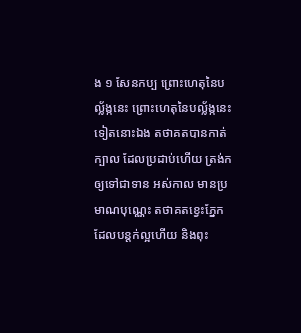ង ១ សែនកប្ប ព្រោះហេតុនៃបល្ល័ង្កនេះ ព្រោះហេតុនៃបល្ល័ង្កនេះទៀតនោះឯង តថាគតបានកាត់ក្បាល ដែលប្រដាប់ហើយ ត្រង់កឲ្យទៅជាទាន អស់កាល មានប្រមាណបុណ្ណេះ តថាគតខ្វេះភ្នែកដែលបន្តក់ល្អហើយ និងពុះ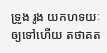ទ្រូង រូង យកហទយៈឲ្យទៅហើយ តថាគត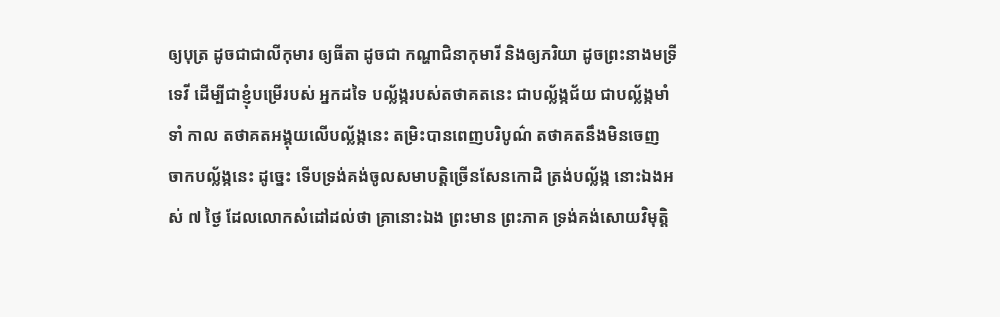ឲ្យបុត្រ ដូចជាជាលីកុមារ ឲ្យធីតា ដូចជា កណ្ហាជិនាកុមារី និងឲ្យភរិយា ដូចព្រះនាងមទ្រីទេវី ដើម្បីជាខ្ញុំបម្រើរបស់ អ្នកដទៃ បល្ល័ង្ករបស់តថាគតនេះ ជាបល្ល័ង្កជ័យ ជាបល្ល័ង្កមាំទាំ កាល តថាគតអង្គុយលើបល្ល័ង្កនេះ តម្រិះបានពេញបរិបូណ៌ តថាគតនឹងមិនចេញ ចាកបល្ល័ង្កនេះ ដូច្នេះ ទើបទ្រង់គង់ចូលសមាបត្តិច្រើនសែនកោដិ ត្រង់បល្ល័ង្ក នោះឯងអស់ ៧ ថ្ងៃ ដែលលោកសំដៅដល់ថា គ្រានោះឯង ព្រះមាន ព្រះភាគ ទ្រង់គង់សោយវិមុត្តិ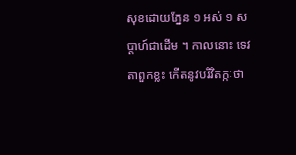សុខដោយភ្នែន ១ អស់ ១ សប្តាហ៍ជាដើម ។ កាលនោះ ទេវតាពួកខ្លះ កើតនូវបរិវិតក្កៈថា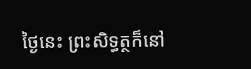ថ្ងៃនេះ ព្រះសិទ្ធត្ថក៏នៅ